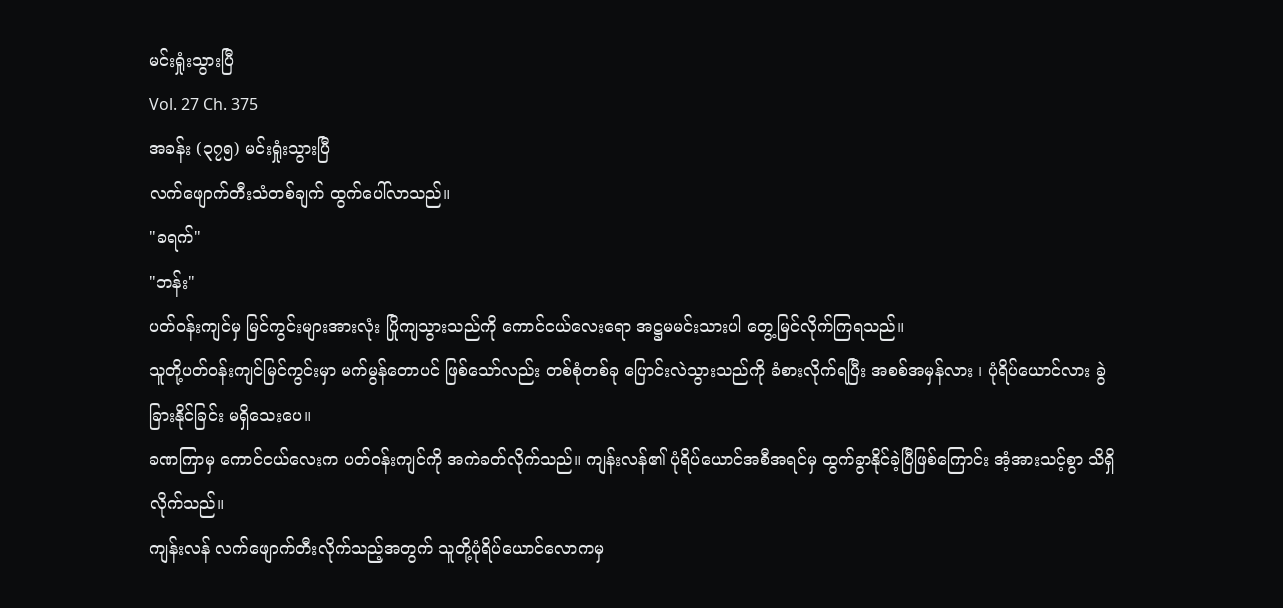မင်းရှုံးသွားပြီ
Vol. 27 Ch. 375
အခန်း (၃၇၅) မင်းရှုံးသွားပြီ
လက်ဖျောက်တီးသံတစ်ချက် ထွက်ပေါ်လာသည်။
"ခရက်"
"ဘန်း"
ပတ်ဝန်းကျင်မှ မြင်ကွင်းများအားလုံး ပြိုကျသွားသည်ကို ကောင်ငယ်လေးရော အဋ္ဌမမင်းသားပါ တွေ့မြင်လိုက်ကြရသည်။
သူတို့ပတ်ဝန်းကျင်မြင်ကွင်းမှာ မက်မွန်တောပင် ဖြစ်သော်လည်း တစ်စုံတစ်ခု ပြောင်းလဲသွားသည်ကို ခံစားလိုက်ရပြီး အစစ်အမှန်လား ၊ ပုံရိပ်ယောင်လား ခွဲခြားနိုင်ခြင်း မရှိသေးပေ။
ခဏကြာမှ ကောင်ငယ်လေးက ပတ်ဝန်းကျင်ကို အကဲခတ်လိုက်သည်။ ကျန်းလန်၏ ပုံရိပ်ယောင်အစီအရင်မှ ထွက်ခွာနိုင်ခဲ့ပြီဖြစ်ကြောင်း အံ့အားသင့်စွာ သိရှိလိုက်သည်။
ကျန်းလန် လက်ဖျောက်တီးလိုက်သည့်အတွက် သူတို့ပုံရိပ်ယောင်လောကမှ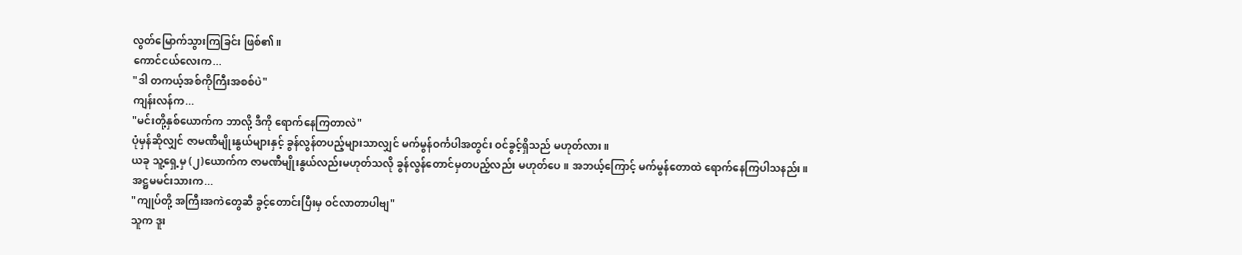လွတ်မြောက်သွားကြခြင်း ဖြစ်၏။
ကောင်ငယ်လေးက...
"ဒါ တကယ့်အစ်ကိုကြီးအစစ်ပဲ"
ကျန်းလန်က...
"မင်းတို့နှစ်ယောက်က ဘာလို့ ဒီကို ရောက်နေကြတာလဲ"
ပုံမှန်ဆိုလျှင် ဇာမဏီမျိုးနွယ်များနှင့် ခွန်လွန်တပည့်များသာလျှင် မက်မွန်ဝင်္ကပါအတွင်း ဝင်ခွင့်ရှိသည် မဟုတ်လား။
ယခု သူ့ရှေ့မှ (၂)ယောက်က ဇာမဏီမျိုးနွယ်လည်းမဟုတ်သလို ခွန်လွန်တောင်မှတပည့်လည်း မဟုတ်ပေ။ အဘယ့်ကြောင့် မက်မွန်တောထဲ ရောက်နေကြပါသနည်း။
အဋ္ဌမမင်းသားက...
"ကျုပ်တို့ အကြီးအကဲတွေဆီ ခွင့်တောင်းပြီးမှ ဝင်လာတာပါဗျ"
သူက ဒူး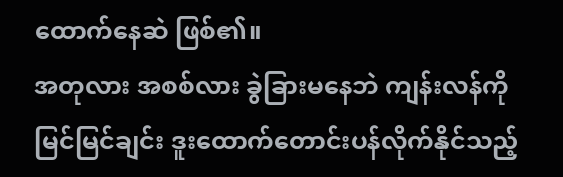ထောက်နေဆဲ ဖြစ်၏။
အတုလား အစစ်လား ခွဲခြားမနေဘဲ ကျန်းလန်ကို မြင်မြင်ချင်း ဒူးထောက်တောင်းပန်လိုက်နိုင်သည့်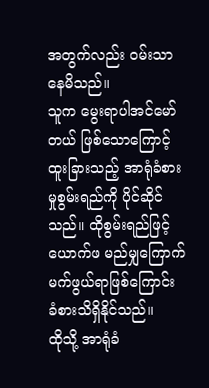အတွက်လည်း ဝမ်းသာနေမိသည်။
သူက မွေးရာပါအင်မော်တယ် ဖြစ်သောကြောင့် ထူးခြားသည့် အာရုံခံစားမှုစွမ်းရည်ကို ပိုင်ဆိုင်သည်။ ထိုစွမ်းရည်ဖြင့် ယောက်ဖ မည်မျှကြောက်မက်ဖွယ်ရာဖြစ်ကြောင်း ခံစားသိရှိနိုင်သည်။
ထိုသို့ အာရုံခံ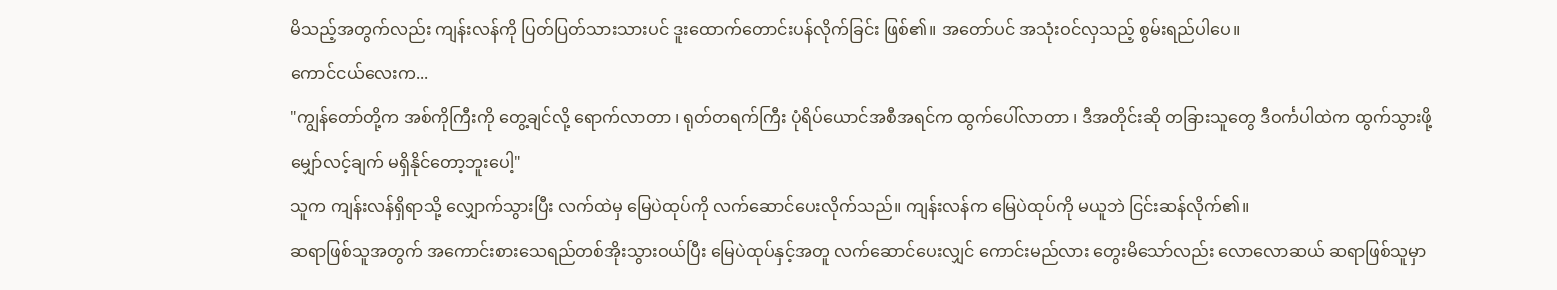မိသည့်အတွက်လည်း ကျန်းလန်ကို ပြတ်ပြတ်သားသားပင် ဒူးထောက်တောင်းပန်လိုက်ခြင်း ဖြစ်၏။ အတော်ပင် အသုံးဝင်လှသည့် စွမ်းရည်ပါပေ။
ကောင်ငယ်လေးက...
"ကျွန်တော်တို့က အစ်ကိုကြီးကို တွေ့ချင်လို့ ရောက်လာတာ ၊ ရုတ်တရက်ကြီး ပုံရိပ်ယောင်အစီအရင်က ထွက်ပေါ်လာတာ ၊ ဒီအတိုင်းဆို တခြားသူတွေ ဒီဝင်္ကပါထဲက ထွက်သွားဖို့ မျှော်လင့်ချက် မရှိနိုင်တော့ဘူးပေါ့"
သူက ကျန်းလန်ရှိရာသို့ လျှောက်သွားပြီး လက်ထဲမှ မြေပဲထုပ်ကို လက်ဆောင်ပေးလိုက်သည်။ ကျန်းလန်က မြေပဲထုပ်ကို မယူဘဲ ငြင်းဆန်လိုက်၏။
ဆရာဖြစ်သူအတွက် အကောင်းစားသေရည်တစ်အိုးသွားဝယ်ပြီး မြေပဲထုပ်နှင့်အတူ လက်ဆောင်ပေးလျှင် ကောင်းမည်လား တွေးမိသော်လည်း လောလောဆယ် ဆရာဖြစ်သူမှာ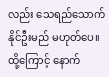လည်း သေရည်သောက်နိုင်ဦးမည် မဟုတ်ပေ။
ထို့ကြောင့် နောက်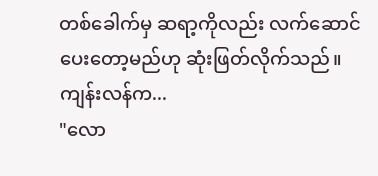တစ်ခေါက်မှ ဆရာ့ကိုလည်း လက်ဆောင်ပေးတော့မည်ဟု ဆုံးဖြတ်လိုက်သည်။
ကျန်းလန်က...
"လော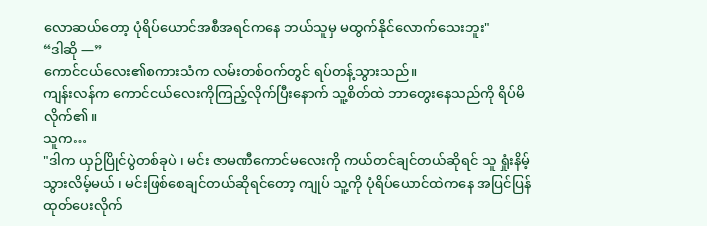လောဆယ်တော့ ပုံရိပ်ယောင်အစီအရင်ကနေ ဘယ်သူမှ မထွက်နိုင်လောက်သေးဘူး"
“ဒါဆို —”
ကောင်ငယ်လေး၏စကားသံက လမ်းတစ်ဝက်တွင် ရပ်တန့်သွားသည်။
ကျန်းလန်က ကောင်ငယ်လေးကိုကြည့်လိုက်ပြီးနောက် သူ့စိတ်ထဲ ဘာတွေးနေသည်ကို ရိပ်မိလိုက်၏။
သူက…
"ဒါက ယှဉ်ပြိုင်ပွဲတစ်ခုပဲ ၊ မင်း ဇာမဏီကောင်မလေးကို ကယ်တင်ချင်တယ်ဆိုရင် သူ ရှုံးနိမ့်သွားလိမ့်မယ် ၊ မင်းဖြစ်စေချင်တယ်ဆိုရင်တော့ ကျုပ် သူ့ကို ပုံရိပ်ယောင်ထဲကနေ အပြင်ပြန်ထုတ်ပေးလိုက်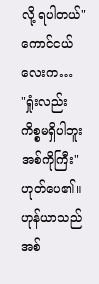လို့ ရပါတယ်"
ကောင်ငယ်လေးက…
"ရှုံးလည်း ကိစ္စမရှိပါဘူး အစ်ကိုကြီး"
ဟုတ်ပေ၏။
ဟုန်ယာသည် အစ်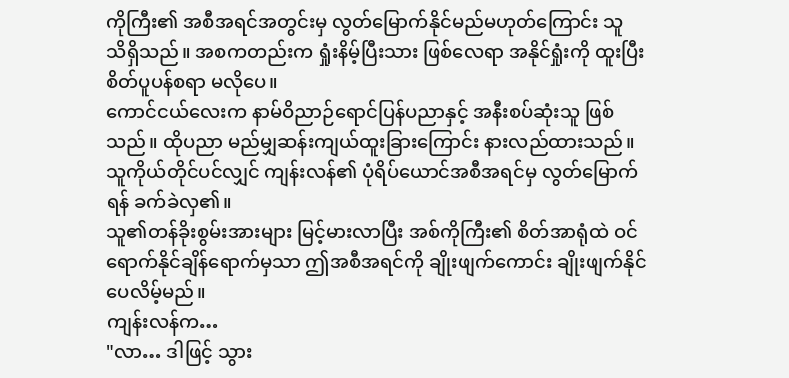ကိုကြီး၏ အစီအရင်အတွင်းမှ လွတ်မြောက်နိုင်မည်မဟုတ်ကြောင်း သူ သိရှိသည်။ အစကတည်းက ရှုံးနိမ့်ပြီးသား ဖြစ်လေရာ အနိုင်ရှုံးကို ထူးပြီး စိတ်ပူပန်စရာ မလိုပေ။
ကောင်ငယ်လေးက နာမ်ဝိညာဉ်ရောင်ပြန်ပညာနှင့် အနီးစပ်ဆုံးသူ ဖြစ်သည်။ ထိုပညာ မည်မျှဆန်းကျယ်ထူးခြားကြောင်း နားလည်ထားသည်။
သူကိုယ်တိုင်ပင်လျှင် ကျန်းလန်၏ ပုံရိပ်ယောင်အစီအရင်မှ လွတ်မြောက်ရန် ခက်ခဲလှ၏။
သူ၏တန်ခိုးစွမ်းအားများ မြင့်မားလာပြီး အစ်ကိုကြီး၏ စိတ်အာရုံထဲ ဝင်ရောက်နိုင်ချိန်ရောက်မှသာ ဤအစီအရင်ကို ချိုးဖျက်ကောင်း ချိုးဖျက်နိုင်ပေလိမ့်မည်။
ကျန်းလန်က…
"လာ… ဒါဖြင့် သွား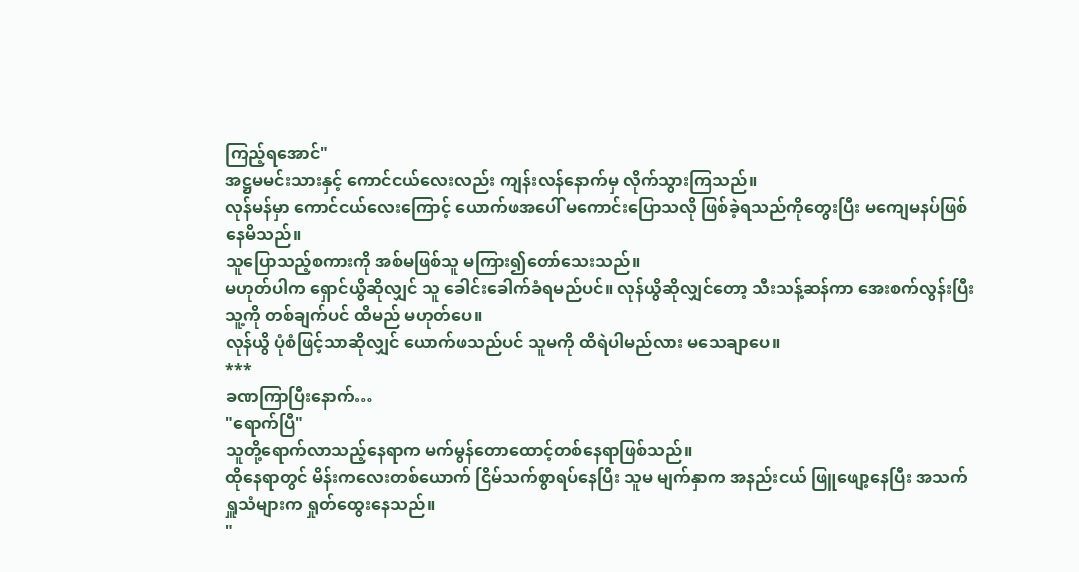ကြည့်ရအောင်"
အဋ္ဌမမင်းသားနှင့် ကောင်ငယ်လေးလည်း ကျန်းလန်နောက်မှ လိုက်သွားကြသည်။
လုန်မန်မှာ ကောင်ငယ်လေးကြောင့် ယောက်ဖအပေါ် မကောင်းပြောသလို ဖြစ်ခဲ့ရသည်ကိုတွေးပြီး မကျေမနပ်ဖြစ်နေမိသည်။
သူပြောသည့်စကားကို အစ်မဖြစ်သူ မကြား၍တော်သေးသည်။
မဟုတ်ပါက ရှောင်ယွိဆိုလျှင် သူ ခေါင်းခေါက်ခံရမည်ပင်။ လုန်ယွိဆိုလျှင်တော့ သီးသန့်ဆန်ကာ အေးစက်လွန်းပြီး သူ့ကို တစ်ချက်ပင် ထိမည် မဟုတ်ပေ။
လုန်ယွိ ပုံစံဖြင့်သာဆိုလျှင် ယောက်ဖသည်ပင် သူမကို ထိရဲပါမည်လား မသေချာပေ။
***
ခဏကြာပြီးနောက်…
"ရောက်ပြီ"
သူတို့ရောက်လာသည့်နေရာက မက်မွန်တောထောင့်တစ်နေရာဖြစ်သည်။
ထိုနေရာတွင် မိန်းကလေးတစ်ယောက် ငြိမ်သက်စွာရပ်နေပြီး သူမ မျက်နှာက အနည်းငယ် ဖြူဖျော့နေပြီး အသက်ရှူသံများက ရှုတ်ထွေးနေသည်။
"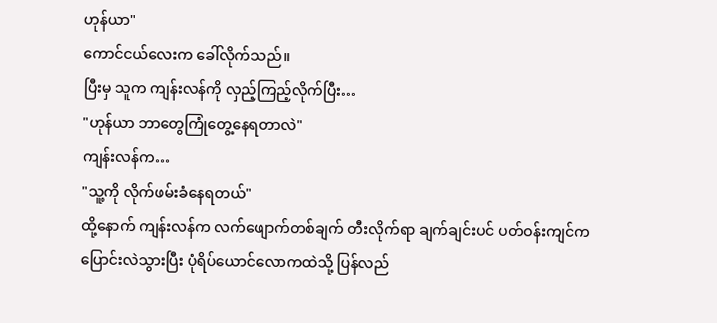ဟုန်ယာ"
ကောင်ငယ်လေးက ခေါ်လိုက်သည်။
ပြီးမှ သူက ကျန်းလန်ကို လှည့်ကြည့်လိုက်ပြီး…
"ဟုန်ယာ ဘာတွေကြုံတွေ့နေရတာလဲ"
ကျန်းလန်က…
"သူ့ကို လိုက်ဖမ်းခံနေရတယ်"
ထို့နောက် ကျန်းလန်က လက်ဖျောက်တစ်ချက် တီးလိုက်ရာ ချက်ချင်းပင် ပတ်ဝန်းကျင်က ပြောင်းလဲသွားပြီး ပုံရိပ်ယောင်လောကထဲသို့ ပြန်လည်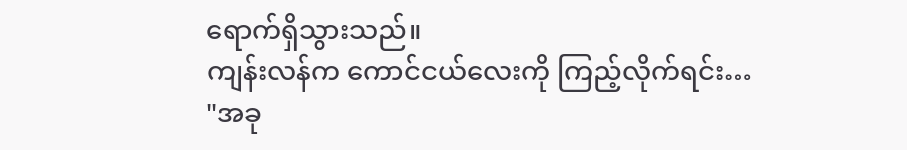ရောက်ရှိသွားသည်။
ကျန်းလန်က ကောင်ငယ်လေးကို ကြည့်လိုက်ရင်း…
"အခု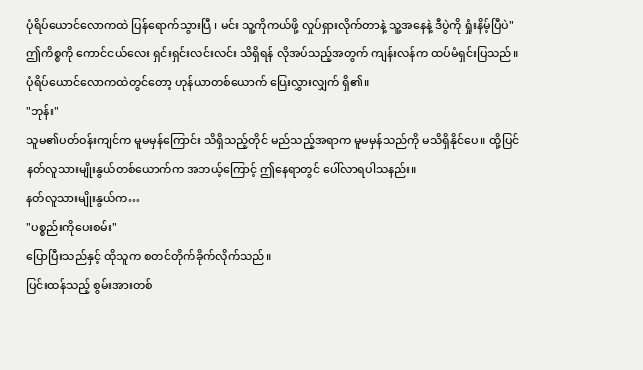ပုံရိပ်ယောင်လောကထဲ ပြန်ရောက်သွားပြီ ၊ မင်း သူ့ကိုကယ်ဖို့ လှုပ်ရှားလိုက်တာနဲ့ သူ့အနေနဲ့ ဒီပွဲကို ရှုံးနိမ့်ပြီပဲ"
ဤကိစ္စကို ကောင်ငယ်လေး ရှင်းရှင်းလင်းလင်း သိရှိရန် လိုအပ်သည့်အတွက် ကျန်းလန်က ထပ်မံရှင်းပြသည်။
ပုံရိပ်ယောင်လောကထဲတွင်တော့ ဟုန်ယာတစ်ယောက် ပြေးလွှားလျှက် ရှိ၏။
"ဘုန်း"
သူမ၏ပတ်ဝန်းကျင်က မူမမှန်ကြောင်း သိရှိသည့်တိုင် မည်သည့်အရာက မူမမှန်သည်ကို မသိရှိနိုင်ပေ။ ထို့ပြင် နတ်လူသားမျိုးနွယ်တစ်ယောက်က အဘယ့်ကြောင့် ဤနေရာတွင် ပေါ်လာရပါသနည်း။
နတ်လူသားမျိုးနွယ်က…
"ပစ္စည်းကိုပေးစမ်း"
ပြောပြီးသည်နှင့် ထိုသူက စတင်တိုက်ခိုက်လိုက်သည်။
ပြင်းထန်သည့် စွမ်းအားတစ်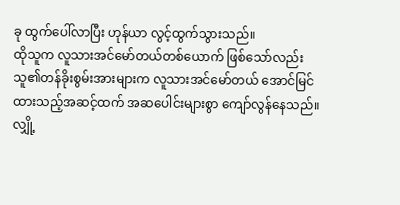ခု ထွက်ပေါ်လာပြီး ဟုန်ယာ လွင့်ထွက်သွားသည်။
ထိုသူက လူသားအင်မော်တယ်တစ်ယောက် ဖြစ်သော်လည်း သူ၏တန်ခိုးစွမ်းအားများက လူသားအင်မော်တယ် အောင်မြင်ထားသည့်အဆင့်ထက် အဆပေါင်းများစွာ ကျော်လွန်နေသည်။
လျှို့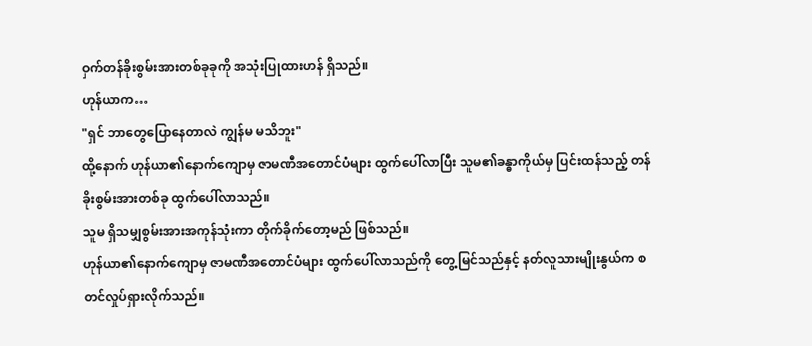ဝှက်တန်ခိုးစွမ်းအားတစ်ခုခုကို အသုံးပြုထားဟန် ရှိသည်။
ဟုန်ယာက…
"ရှင် ဘာတွေပြောနေတာလဲ ကျွန်မ မသိဘူး"
ထို့နောက် ဟုန်ယာ၏နောက်ကျောမှ ဇာမဏီအတောင်ပံများ ထွက်ပေါ်လာပြီး သူမ၏ခန္ဓာကိုယ်မှ ပြင်းထန်သည့် တန်ခိုးစွမ်းအားတစ်ခု ထွက်ပေါ်လာသည်။
သူမ ရှိသမျှစွမ်းအားအကုန်သုံးကာ တိုက်ခိုက်တော့မည် ဖြစ်သည်။
ဟုန်ယာ၏နောက်ကျောမှ ဇာမဏီအတောင်ပံများ ထွက်ပေါ်လာသည်ကို တွေ့မြင်သည်နှင့် နတ်လူသားမျိုးနွယ်က စတင်လှုပ်ရှားလိုက်သည်။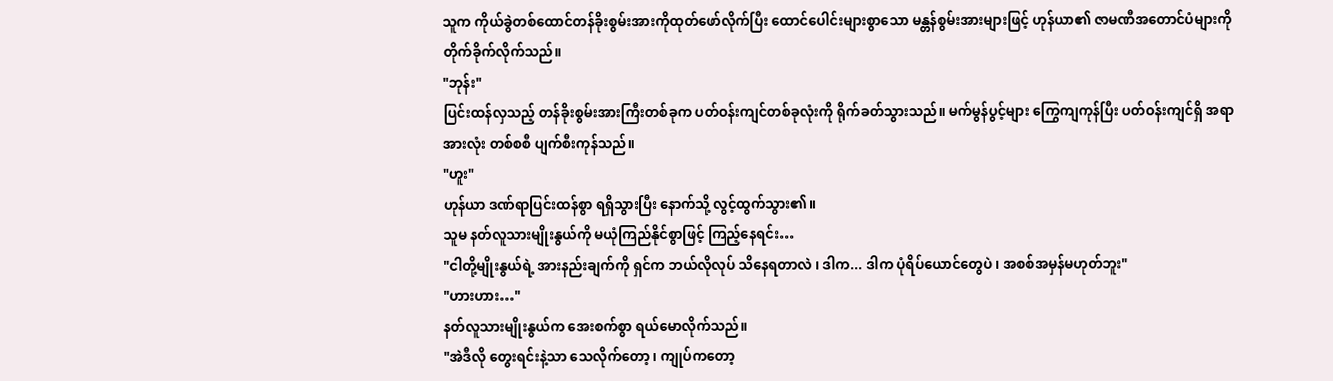သူက ကိုယ်ခွဲတစ်ထောင်တန်ခိုးစွမ်းအားကိုထုတ်ဖော်လိုက်ပြီး ထောင်ပေါင်းများစွာသော မန္တန်စွမ်းအားများဖြင့် ဟုန်ယာ၏ ဇာမဏီအတောင်ပံများကို တိုက်ခိုက်လိုက်သည်။
"ဘုန်း"
ပြင်းထန်လှသည့် တန်ခိုးစွမ်းအားကြီးတစ်ခုက ပတ်ဝန်းကျင်တစ်ခုလုံးကို ရိုက်ခတ်သွားသည်။ မက်မွန်ပွင့်များ ကြွေကျကုန်ပြီး ပတ်ဝန်းကျင်ရှိ အရာအားလုံး တစ်စစီ ပျက်စီးကုန်သည်။
"ဟူး"
ဟုန်ယာ ဒဏ်ရာပြင်းထန်စွာ ရရှိသွားပြီး နောက်သို့ လွင့်ထွက်သွား၏။
သူမ နတ်လူသားမျိုးနွယ်ကို မယုံကြည်နိုင်စွာဖြင့် ကြည့်နေရင်း…
"ငါတို့မျိုးနွယ်ရဲ့ အားနည်းချက်ကို ရှင်က ဘယ်လိုလုပ် သိနေရတာလဲ ၊ ဒါက... ဒါက ပုံရိပ်ယောင်တွေပဲ ၊ အစစ်အမှန်မဟုတ်ဘူး"
"ဟားဟား…"
နတ်လူသားမျိုးနွယ်က အေးစက်စွာ ရယ်မောလိုက်သည်။
"အဲဒီလို တွေးရင်းနဲ့သာ သေလိုက်တော့ ၊ ကျုပ်ကတော့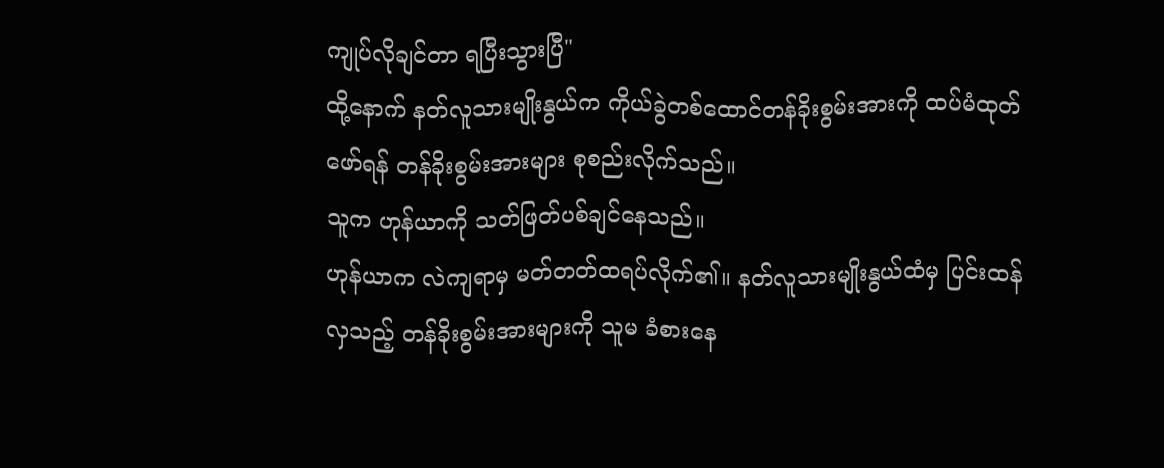ကျုပ်လိုချင်တာ ရပြီးသွားပြီ"
ထို့နောက် နတ်လူသားမျိုးနွယ်က ကိုယ်ခွဲတစ်ထောင်တန်ခိုးစွမ်းအားကို ထပ်မံထုတ်ဖော်ရန် တန်ခိုးစွမ်းအားများ စုစည်းလိုက်သည်။
သူက ဟုန်ယာကို သတ်ဖြတ်ပစ်ချင်နေသည်။
ဟုန်ယာက လဲကျရာမှ မတ်တတ်ထရပ်လိုက်၏။ နတ်လူသားမျိုးနွယ်ထံမှ ပြင်းထန်လှသည့် တန်ခိုးစွမ်းအားများကို သူမ ခံစားနေ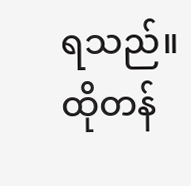ရသည်။
ထိုတန်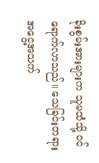ခိုးစွမ်းအားများက သူမထံသို့ ဝင်ရောက်လာသည်။ သေခြင်းတရားအငွေ့အသက်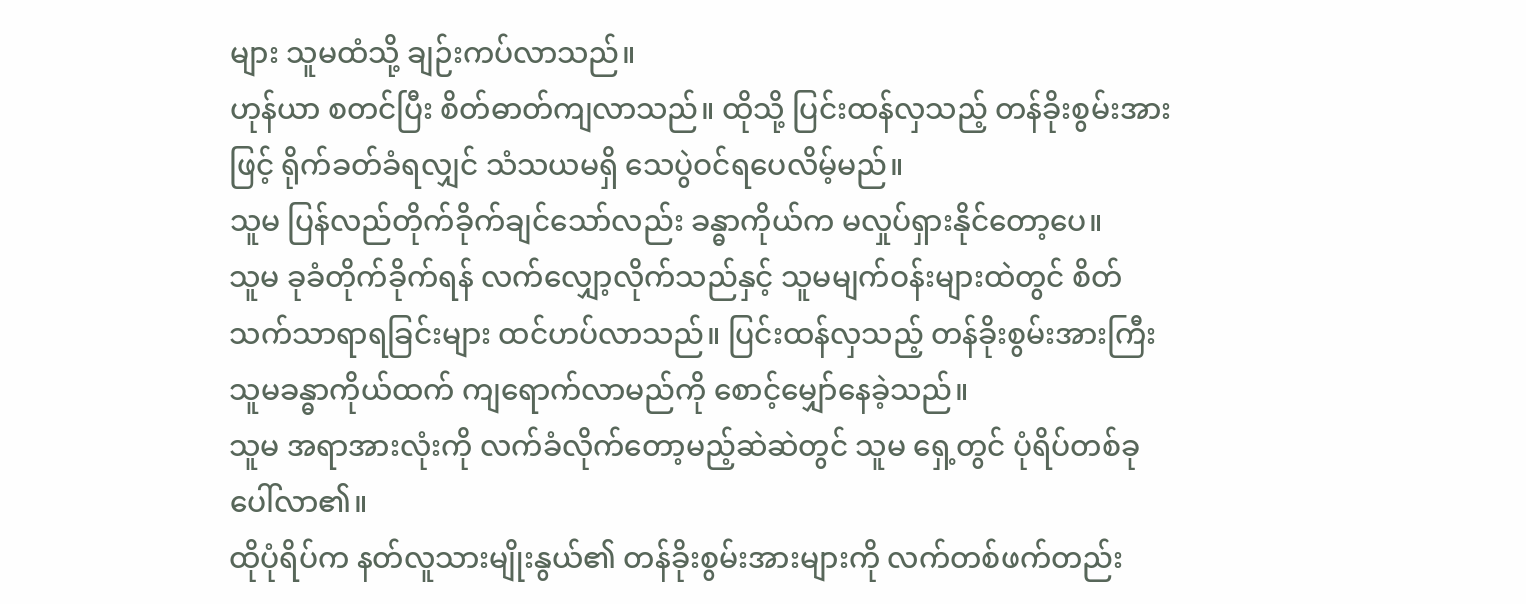များ သူမထံသို့ ချဉ်းကပ်လာသည်။
ဟုန်ယာ စတင်ပြီး စိတ်ဓာတ်ကျလာသည်။ ထိုသို့ ပြင်းထန်လှသည့် တန်ခိုးစွမ်းအားဖြင့် ရိုက်ခတ်ခံရလျှင် သံသယမရှိ သေပွဲဝင်ရပေလိမ့်မည်။
သူမ ပြန်လည်တိုက်ခိုက်ချင်သော်လည်း ခန္ဓာကိုယ်က မလှုပ်ရှားနိုင်တော့ပေ။
သူမ ခုခံတိုက်ခိုက်ရန် လက်လျှော့လိုက်သည်နှင့် သူမမျက်ဝန်းများထဲတွင် စိတ်သက်သာရာရခြင်းများ ထင်ဟပ်လာသည်။ ပြင်းထန်လှသည့် တန်ခိုးစွမ်းအားကြီး သူမခန္ဓာကိုယ်ထက် ကျရောက်လာမည်ကို စောင့်မျှော်နေခဲ့သည်။
သူမ အရာအားလုံးကို လက်ခံလိုက်တော့မည့်ဆဲဆဲတွင် သူမ ရှေ့တွင် ပုံရိပ်တစ်ခု ပေါ်လာ၏။
ထိုပုံရိပ်က နတ်လူသားမျိုးနွယ်၏ တန်ခိုးစွမ်းအားများကို လက်တစ်ဖက်တည်း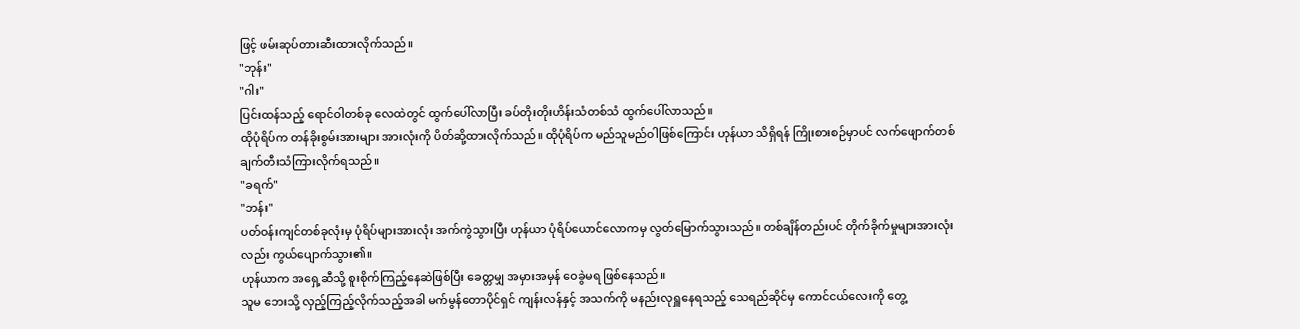ဖြင့် ဖမ်းဆုပ်တားဆီးထားလိုက်သည်။
"ဘုန်း"
"ဂါး"
ပြင်းထန်သည့် ရောင်ဝါတစ်ခု လေထဲတွင် ထွက်ပေါ်လာပြီး ခပ်တိုးတိုးဟိန်းသံတစ်သံ ထွက်ပေါ်လာသည်။
ထိုပုံရိပ်က တန်ခိုးစွမ်းအားများ အားလုံးကို ပိတ်ဆို့ထားလိုက်သည်။ ထိုပုံရိပ်က မည်သူမည်ဝါဖြစ်ကြောင်း ဟုန်ယာ သိရှိရန် ကြိုးစားစဉ်မှာပင် လက်ဖျောက်တစ်ချက်တီးသံကြားလိုက်ရသည်။
"ခရက်"
"ဘန်း"
ပတ်ဝန်းကျင်တစ်ခုလုံးမှ ပုံရိပ်များအားလုံး အက်ကွဲသွားပြီး ဟုန်ယာ ပုံရိပ်ယောင်လောကမှ လွတ်မြောက်သွားသည်။ တစ်ချိန်တည်းပင် တိုက်ခိုက်မှုများအားလုံးလည်း ကွယ်ပျောက်သွား၏။
ဟုန်ယာက အရှေ့ဆီသို့ စူးစိုက်ကြည့်နေဆဲဖြစ်ပြီး ခေတ္တမျှ အမှားအမှန် ဝေခွဲမရ ဖြစ်နေသည်။
သူမ ဘေးသို့ လှည့်ကြည့်လိုက်သည့်အခါ မက်မွန်တောပိုင်ရှင် ကျန်းလန်နှင့် အသက်ကို မနည်းလုရှူနေရသည့် သေရည်ဆိုင်မှ ကောင်ငယ်လေးကို တွေ့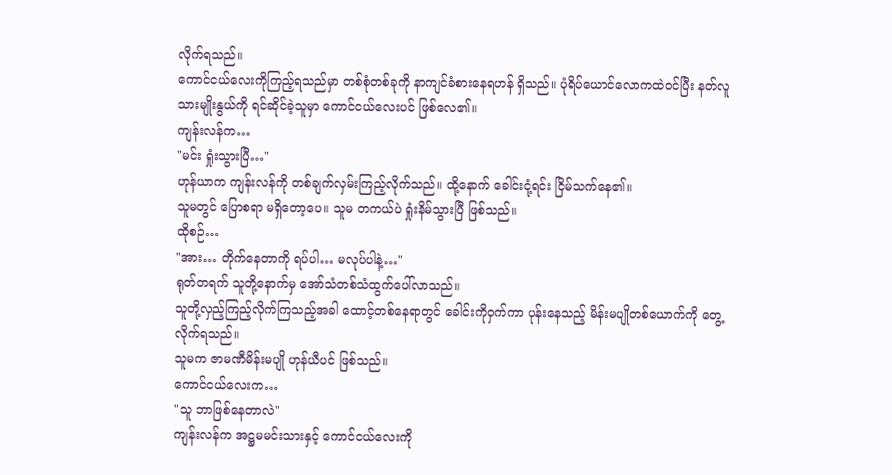လိုက်ရသည်။
ကောင်ငယ်လေးကိုကြည့်ရသည်မှာ တစ်စုံတစ်ခုကို နာကျင်ခံစားနေရဟန် ရှိသည်။ ပုံရိပ်ယောင်လောကထဲဝင်ပြီး နတ်လူသားမျိုးနွယ်ကို ရင်ဆိုင်ခဲ့သူမှာ ကောင်ငယ်လေးပင် ဖြစ်လေ၏။
ကျန်းလန်က…
"မင်း ရှုံးသွားပြီ…"
ဟုန်ယာက ကျန်းလန်ကို တစ်ချက်လှမ်းကြည့်လိုက်သည်။ ထို့နောက် ခေါင်းငုံ့ရင်း ငြိမ်သက်နေ၏။
သူမတွင် ပြောစရာ မရှိတော့ပေ။ သူမ တကယ်ပဲ ရှုံးနိမ်သွားပြီ ဖြစ်သည်။
ထိုစဉ်…
"အား… တိုက်နေတာကို ရပ်ပါ… မလုပ်ပါနဲ့…"
ရုတ်တရက် သူတို့နောက်မှ အော်သံတစ်သံထွက်ပေါ်လာသည်။
သူတို့လှည့်ကြည့်လိုက်ကြသည့်အခါ ထောင့်တစ်နေရာတွင် ခေါင်းကိုဝှက်ကာ ပုန်းနေသည့် မိန်းမပျိုတစ်ယောက်ကို တွေ့လိုက်ရသည်။
သူမက ဇာမဏီမိန်းမပျို ဟုန်ယီပင် ဖြစ်သည်။
ကောင်ငယ်လေးက…
"သူ ဘာဖြစ်နေတာလဲ"
ကျန်းလန်က အဋ္ဌမမင်းသားနှင့် ကောင်ငယ်လေးကို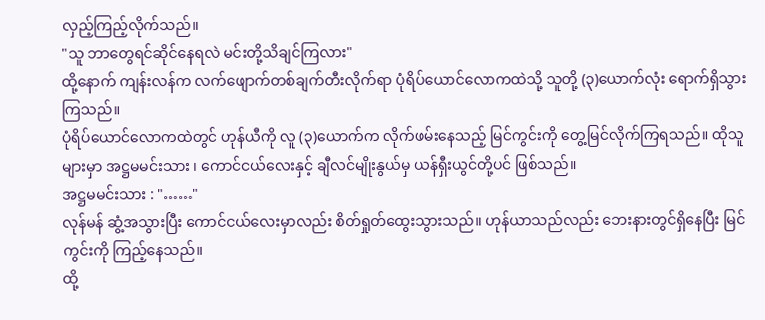လှည့်ကြည့်လိုက်သည်။
"သူ ဘာတွေရင်ဆိုင်နေရလဲ မင်းတို့သိချင်ကြလား"
ထို့နောက် ကျန်းလန်က လက်ဖျောက်တစ်ချက်တီးလိုက်ရာ ပုံရိပ်ယောင်လောကထဲသို့ သူတို့ (၃)ယောက်လုံး ရောက်ရှိသွားကြသည်။
ပုံရိပ်ယောင်လောကထဲတွင် ဟုန်ယီကို လူ (၃)ယောက်က လိုက်ဖမ်းနေသည့် မြင်ကွင်းကို တွေ့မြင်လိုက်ကြရသည်။ ထိုသူများမှာ အဋ္ဌမမင်းသား ၊ ကောင်ငယ်လေးနှင့် ချီလင်မျိုးနွယ်မှ ယန်ရှီးယွင်တို့ပင် ဖြစ်သည်။
အဋ္ဌမမင်းသား : "……"
လုန်မန် ဆွံ့အသွားပြီး ကောင်ငယ်လေးမှာလည်း စိတ်ရှုတ်ထွေးသွားသည်။ ဟုန်ယာသည်လည်း ဘေးနားတွင်ရှိနေပြီး မြင်ကွင်းကို ကြည့်နေသည်။
ထို့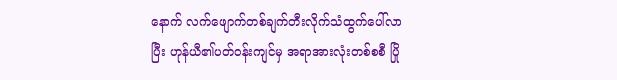နောက် လက်ဖျောက်တစ်ချက်တီးလိုက်သံထွက်ပေါ်လာပြီး ဟုန်ယီ၏ပတ်ဝန်းကျင်မှ အရာအားလုံးတစ်စစီ ပြို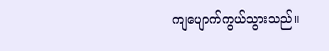ကျပျောက်ကွယ်သွားသည်။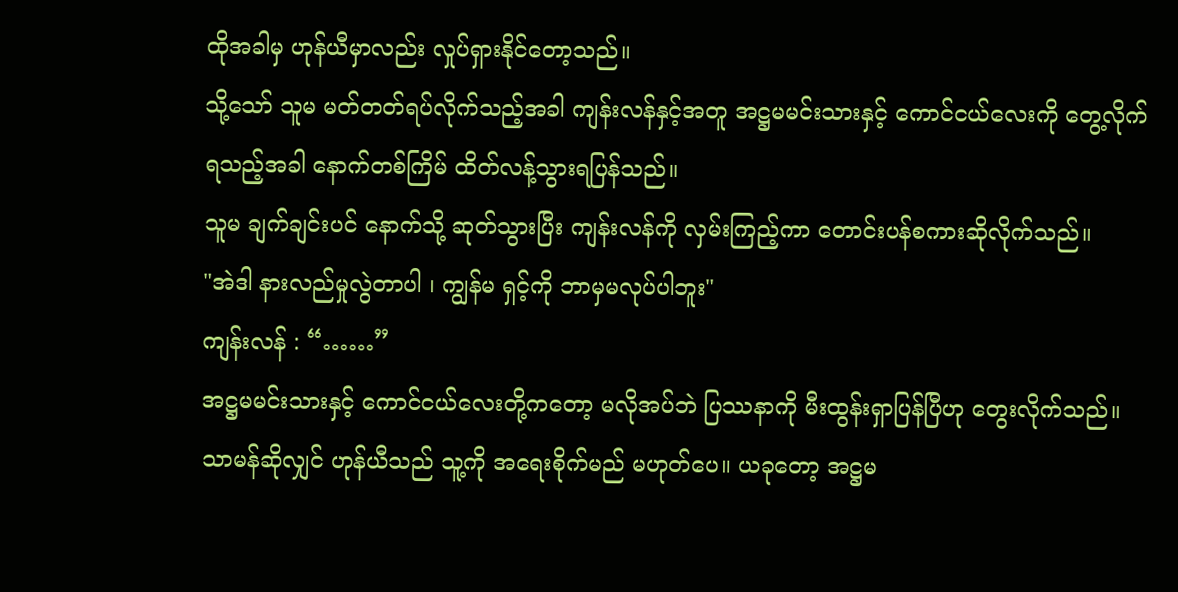ထိုအခါမှ ဟုန်ယီမှာလည်း လှုပ်ရှားနိုင်တော့သည်။
သို့သော် သူမ မတ်တတ်ရပ်လိုက်သည့်အခါ ကျန်းလန်နှင့်အတူ အဋ္ဌမမင်းသားနှင့် ကောင်ငယ်လေးကို တွေ့လိုက်ရသည့်အခါ နောက်တစ်ကြိမ် ထိတ်လန့်သွားရပြန်သည်။
သူမ ချက်ချင်းပင် နောက်သို့ ဆုတ်သွားပြီး ကျန်းလန်ကို လှမ်းကြည့်ကာ တောင်းပန်စကားဆိုလိုက်သည်။
"အဲဒါ နားလည်မှုလွဲတာပါ ၊ ကျွန်မ ရှင့်ကို ဘာမှမလုပ်ပါဘူး"
ကျန်းလန် : “……”
အဋ္ဌမမင်းသားနှင့် ကောင်ငယ်လေးတို့ကတော့ မလိုအပ်ဘဲ ပြဿနာကို မီးထွန်းရှာပြန်ပြီဟု တွေးလိုက်သည်။
သာမန်ဆိုလျှင် ဟုန်ယီသည် သူ့ကို အရေးစိုက်မည် မဟုတ်ပေ။ ယခုတော့ အဋ္ဌမ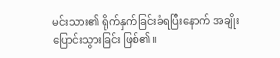မင်းသား၏ ရိုက်နှက်ခြင်းခံရပြီးနောက် အချိုးပြောင်းသွားခြင်း ဖြစ်၏။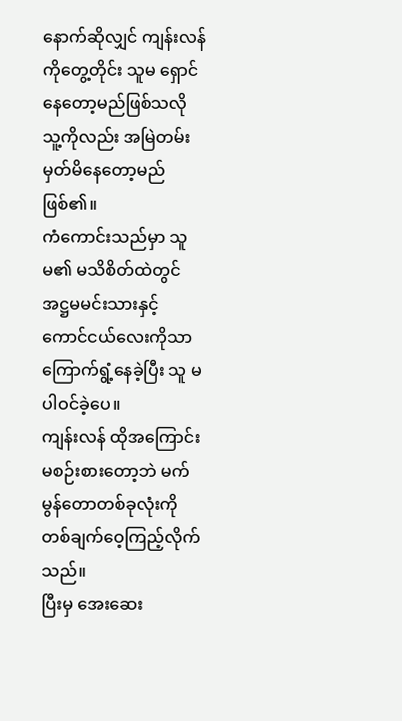နောက်ဆိုလျှင် ကျန်းလန်ကိုတွေ့တိုင်း သူမ ရှောင်နေတော့မည်ဖြစ်သလို သူ့ကိုလည်း အမြဲတမ်း မှတ်မိနေတော့မည် ဖြစ်၏။
ကံကောင်းသည်မှာ သူမ၏ မသိစိတ်ထဲတွင် အဋ္ဌမမင်းသားနှင့် ကောင်ငယ်လေးကိုသာ ကြောက်ရွံ့နေခဲ့ပြီး သူ မပါဝင်ခဲ့ပေ။
ကျန်းလန် ထိုအကြောင်း မစဉ်းစားတော့ဘဲ မက်မွန်တောတစ်ခုလုံးကို တစ်ချက်ဝေ့ကြည့်လိုက်သည်။
ပြီးမှ အေးဆေး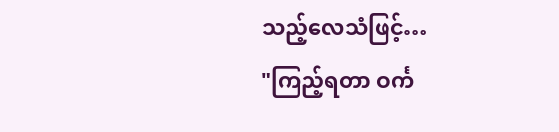သည့်လေသံဖြင့်…
"ကြည့်ရတာ ဝင်္က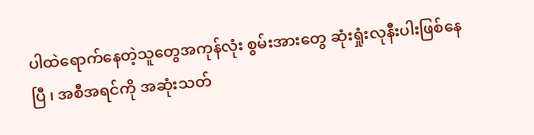ပါထဲရောက်နေတဲ့သူတွေအကုန်လုံး စွမ်းအားတွေ ဆုံးရှုံးလုနီးပါးဖြစ်နေပြီ ၊ အစီအရင်ကို အဆုံးသတ်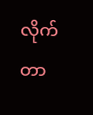လိုက်တာ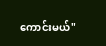ကောင်းမယ်"